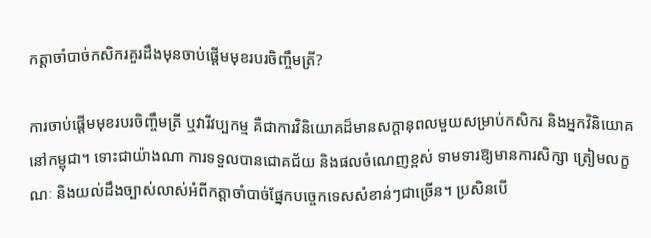កត្តាចាំបាច់កសិករគួរដឹងមុនចាប់ផ្ដើមមុខរបរចិញ្ចឹមត្រី?

ការចាប់ផ្ដើមមុខរបរចិញ្ចឹមត្រី ឬវារីវប្បកម្ម គឺជាការវិនិយោគដ៏មានសក្តានុពលមួយសម្រាប់កសិករ និងអ្នកវិនិយោគនៅកម្ពុជា។ ទោះជាយ៉ាងណា ការទទួលបានជោគជ័យ និងផលចំណេញខ្ពស់ ទាមទារឱ្យមានការសិក្សា ត្រៀមលក្ខណៈ និងយល់ដឹងច្បាស់លាស់អំពីកត្តាចាំបាច់ផ្នែកបច្ចេកទេសសំខាន់ៗជាច្រើន។ ប្រសិនបើ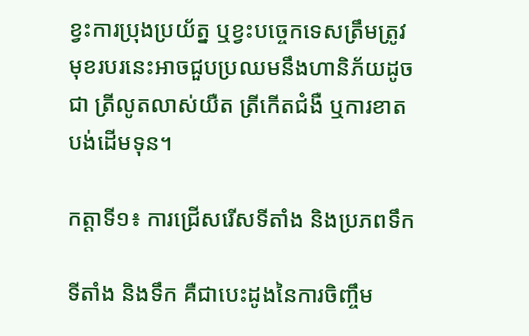ខ្វះការប្រុងប្រយ័ត្ន ឬខ្វះបច្ចេកទេសត្រឹមត្រូវ មុខរបរនេះអាចជួបប្រឈមនឹងហានិភ័យដូចជា ត្រីលូតលាស់យឺត ត្រីកើតជំងឺ ឬការខាតបង់ដើមទុន។

កត្តាទី១៖ ការជ្រើសរើសទីតាំង និងប្រភពទឹក

ទីតាំង និងទឹក គឺជាបេះដូងនៃការចិញ្ចឹម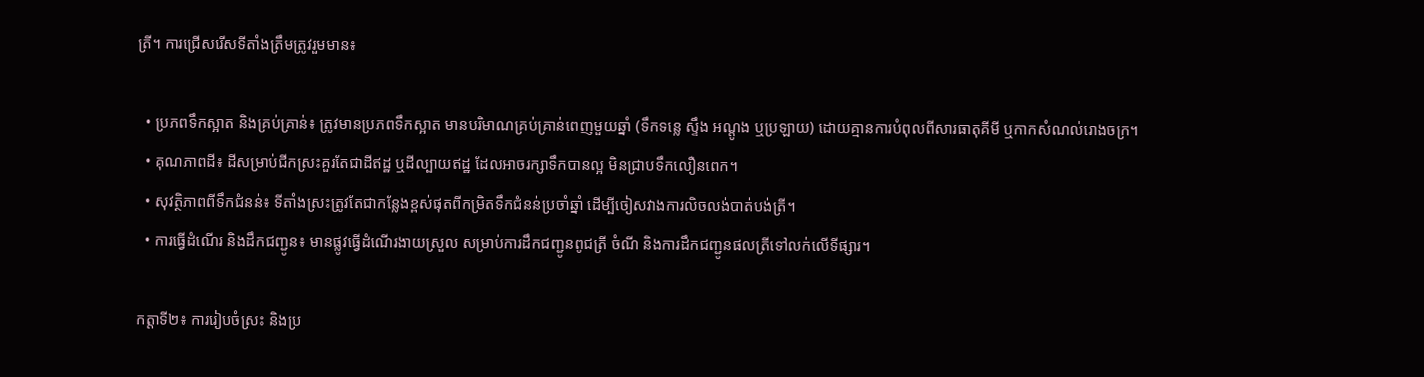ត្រី។ ការជ្រើសរើសទីតាំងត្រឹមត្រូវរួមមាន៖

  • ប្រភពទឹកស្អាត និងគ្រប់គ្រាន់៖ ត្រូវមានប្រភពទឹកស្អាត មានបរិមាណគ្រប់គ្រាន់ពេញមួយឆ្នាំ (ទឹកទន្លេ ស្ទឹង អណ្តូង ឬប្រឡាយ) ដោយគ្មានការបំពុលពីសារធាតុគីមី ឬកាកសំណល់រោងចក្រ។
  • គុណភាពដី៖ ដីសម្រាប់ជីកស្រះគួរតែជាដីឥដ្ឋ ឬដីល្បាយឥដ្ឋ ដែលអាចរក្សាទឹកបានល្អ មិនជ្រាបទឹកលឿនពេក។
  • សុវត្ថិភាពពីទឹកជំនន់៖ ទីតាំងស្រះត្រូវតែជាកន្លែងខ្ពស់ផុតពីកម្រិតទឹកជំនន់ប្រចាំឆ្នាំ ដើម្បីចៀសវាងការលិចលង់បាត់បង់ត្រី។
  • ការធ្វើដំណើរ និងដឹកជញ្ជូន៖ មានផ្លូវធ្វើដំណើរងាយស្រួល សម្រាប់ការដឹកជញ្ជូនពូជត្រី ចំណី និងការដឹកជញ្ជូនផលត្រីទៅលក់លើទីផ្សារ។

កត្តាទី២៖ ការរៀបចំស្រះ និងប្រ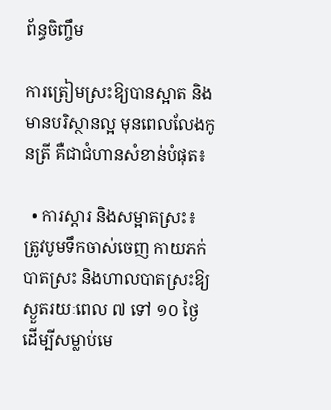ព័ន្ធចិញ្ចឹម

ការត្រៀមស្រះឱ្យបានស្អាត និងមានបរិស្ថានល្អ មុនពេលលែងកូនត្រី គឺជាជំហានសំខាន់បំផុត៖

  • ការស្តារ និងសម្អាតស្រះ៖ ត្រូវបូមទឹកចាស់ចេញ កាយភក់បាតស្រះ និងហាលបាតស្រះឱ្យស្ងួតរយៈពេល ៧ ទៅ ១០ ថ្ងៃ ដើម្បីសម្លាប់មេ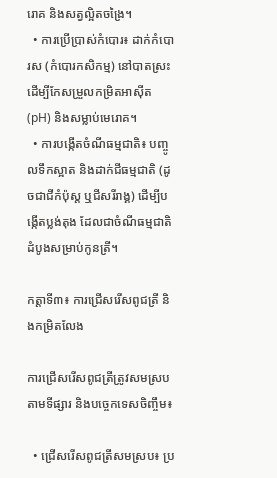រោគ និងសត្វល្អិតចង្រៃ។
  • ការប្រើប្រាស់កំបោរ៖ ដាក់កំបោរស (កំបោរកសិកម្ម) នៅបាតស្រះ ដើម្បីកែសម្រួលកម្រិតអាស៊ីត (pH) និងសម្លាប់មេរោគ។
  • ការបង្កើតចំណីធម្មជាតិ៖ បញ្ចូលទឹកស្អាត និងដាក់ជីធម្មជាតិ (ដូចជាជីកំប៉ុស្ត ឬជីសរីរាង្គ) ដើម្បីបង្កើតប្លង់តុង ដែលជាចំណីធម្មជាតិដំបូងសម្រាប់កូនត្រី។

កត្តាទី៣៖ ការជ្រើសរើសពូជត្រី និងកម្រិតលែង

ការជ្រើសរើសពូជត្រីត្រូវសមស្របតាមទីផ្សារ និងបច្ចេកទេសចិញ្ចឹម៖

  • ជ្រើសរើសពូជត្រីសមស្រប៖ ប្រ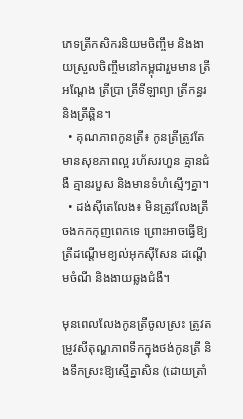ភេទត្រីកសិករនិយមចិញ្ចឹម និងងាយស្រួលចិញ្ចឹមនៅកម្ពុជារួមមាន ត្រីអណ្តែង ត្រីប្រា ត្រីទីឡាព្យា ត្រីកន្ធរ និងត្រីឆ្ពិន។
  • គុណភាពកូនត្រី៖ កូនត្រីត្រូវតែមានសុខភាពល្អ រហ័សរហួន គ្មានជំងឺ គ្មានរបួស និងមានទំហំស្មើៗគ្នា។
  • ដង់ស៊ីតេលែង៖ មិនត្រូវលែងត្រីចងកកកុញពេកទេ ព្រោះអាចធ្វើឱ្យត្រីដណ្តើមខ្យល់អុកស៊ីសែន ដណ្តើមចំណី និងងាយឆ្លងជំងឺ។

មុនពេលលែងកូនត្រីចូលស្រះ ត្រូវតម្រូវសីតុណ្ហភាពទឹកក្នុងថង់កូនត្រី និងទឹកស្រះឱ្យស្មើគ្នាសិន (ដោយត្រាំ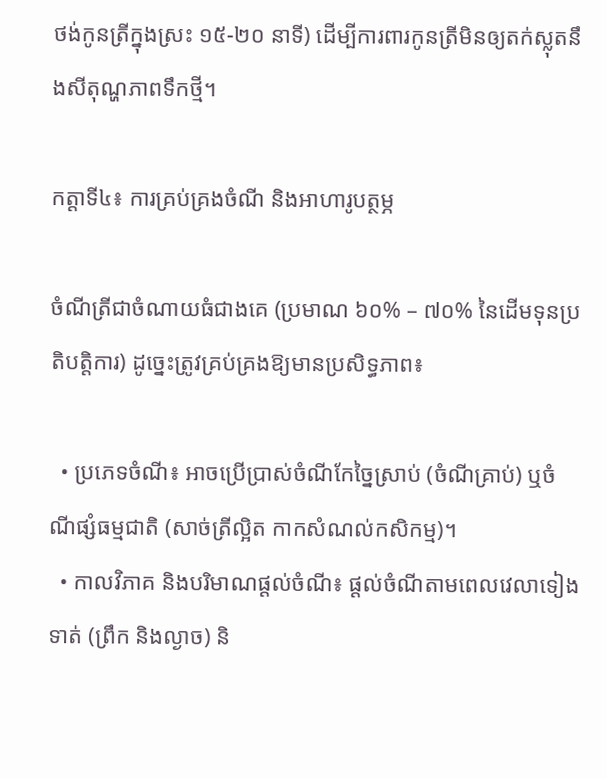ថង់កូនត្រីក្នុងស្រះ ១៥-២០ នាទី) ដើម្បីការពារកូនត្រីមិនឲ្យតក់ស្លុតនឹងសីតុណ្ហភាពទឹកថ្មី។

កត្តាទី៤៖ ការគ្រប់គ្រងចំណី និងអាហារូបត្ថម្ភ

ចំណីត្រីជាចំណាយធំជាងគេ (ប្រមាណ ៦០% – ៧០% នៃដើមទុនប្រតិបត្តិការ) ដូច្នេះត្រូវគ្រប់គ្រងឱ្យមានប្រសិទ្ធភាព៖

  • ប្រភេទចំណី៖ អាចប្រើប្រាស់ចំណីកែច្នៃស្រាប់ (ចំណីគ្រាប់) ឬចំណីផ្សំធម្មជាតិ (សាច់ត្រីល្អិត កាកសំណល់កសិកម្ម)។
  • កាលវិភាគ និងបរិមាណផ្តល់ចំណី៖ ផ្តល់ចំណីតាមពេលវេលាទៀងទាត់ (ព្រឹក និងល្ងាច) និ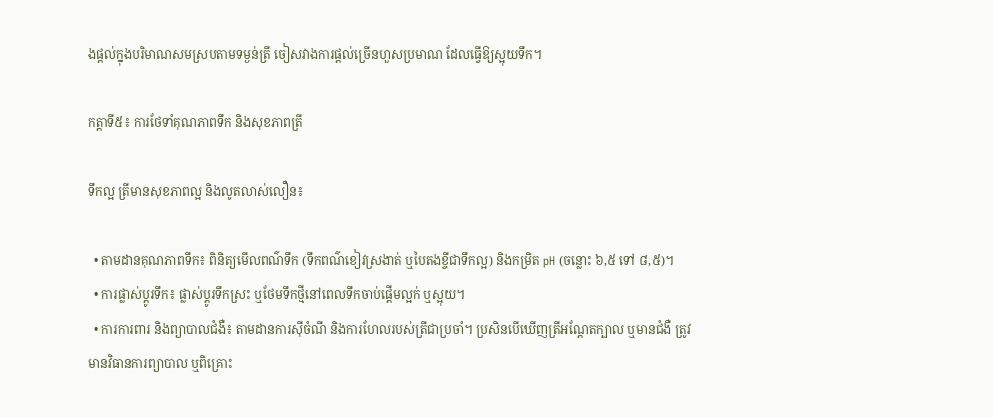ងផ្តល់ក្នុងបរិមាណសមស្របតាមទម្ងន់ត្រី ចៀសវាងការផ្តល់ច្រើនហួសប្រមាណ ដែលធ្វើឱ្យស្អុយទឹក។

កត្តាទី៥៖ ការថែទាំគុណភាពទឹក និងសុខភាពត្រី

ទឹកល្អ ត្រីមានសុខភាពល្អ និងលូតលាស់លឿន៖

  • តាមដានគុណភាពទឹក៖ ពិនិត្យមើលពណ៌ទឹក (ទឹកពណ៌ខៀវស្រងាត់ ឬបៃតងខ្ចីជាទឹកល្អ) និងកម្រិត pH (ចន្លោះ ៦,៥ ទៅ ៨,៥)។
  • ការផ្លាស់ប្តូរទឹក៖ ផ្លាស់ប្តូរទឹកស្រះ ឬថែមទឹកថ្មីនៅពេលទឹកចាប់ផ្តើមល្អក់ ឬស្អុយ។
  • ការការពារ និងព្យាបាលជំងឺ៖ តាមដានការស៊ីចំណី និងការហែលរបស់ត្រីជាប្រចាំ។ ប្រសិនបើឃើញត្រីអណ្តែតក្បាល ឬមានជំងឺ ត្រូវមានវិធានការព្យាបាល ឬពិគ្រោះ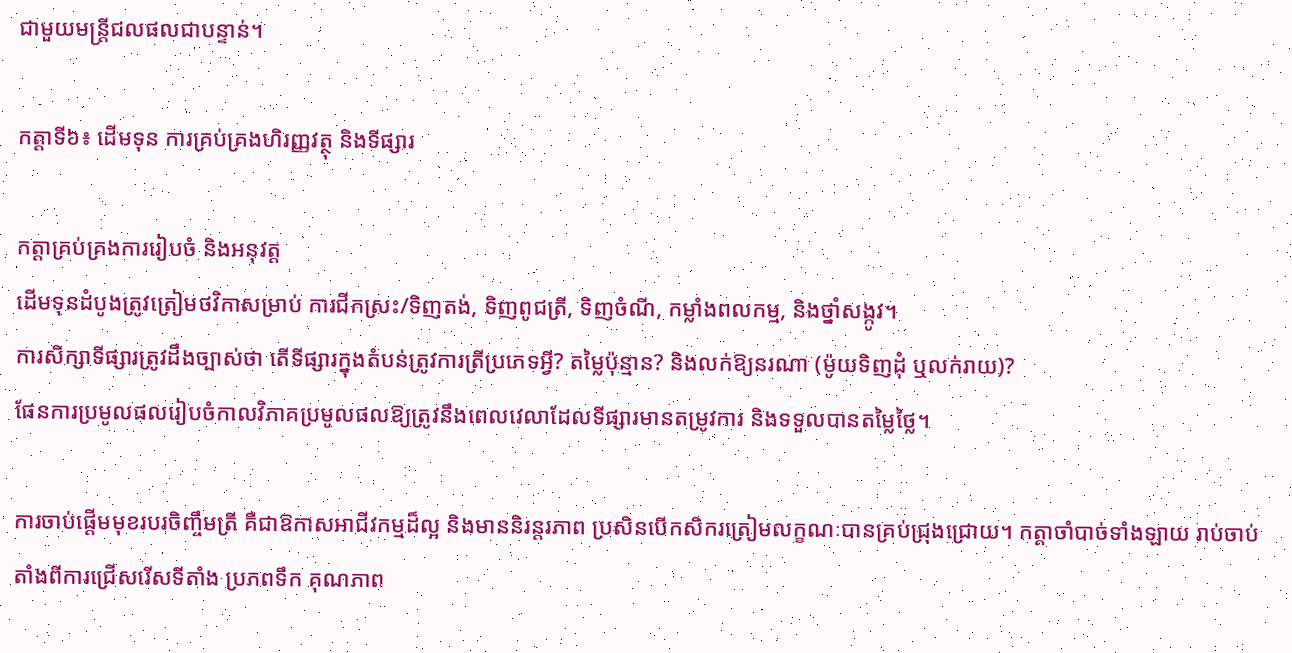ជាមួយមន្ត្រីជលផលជាបន្ទាន់។

កត្តាទី៦៖ ដើមទុន ការគ្រប់គ្រងហិរញ្ញវត្ថុ និងទីផ្សារ

កត្តាគ្រប់គ្រងការរៀបចំ និងអនុវត្ត
ដើមទុនដំបូងត្រូវត្រៀមថវិកាសម្រាប់ ការជីកស្រះ/ទិញតង់, ទិញពូជត្រី, ទិញចំណី, កម្លាំងពលកម្ម, និងថ្នាំសង្កូវ។
ការសិក្សាទីផ្សារត្រូវដឹងច្បាស់ថា តើទីផ្សារក្នុងតំបន់ត្រូវការត្រីប្រភេទអ្វី? តម្លៃប៉ុន្មាន? និងលក់ឱ្យនរណា (ម៉ូយទិញដុំ ឬលក់រាយ)?
ផែនការប្រមូលផលរៀបចំកាលវិភាគប្រមូលផលឱ្យត្រូវនឹងពេលវេលាដែលទីផ្សារមានតម្រូវការ និងទទួលបានតម្លៃថ្លៃ។

ការចាប់ផ្ដើមមុខរបរចិញ្ចឹមត្រី គឺជាឱកាសអាជីវកម្មដ៏ល្អ និងមាននិរន្តរភាព ប្រសិនបើកសិករត្រៀមលក្ខណៈបានគ្រប់ជ្រុងជ្រោយ។ កត្តាចាំបាច់ទាំងឡាយ រាប់ចាប់តាំងពីការជ្រើសរើសទីតាំង ប្រភពទឹក គុណភាព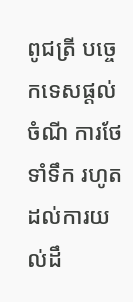ពូជត្រី បច្ចេកទេសផ្តល់ចំណី ការថែទាំទឹក រហូតដល់ការយល់ដឹ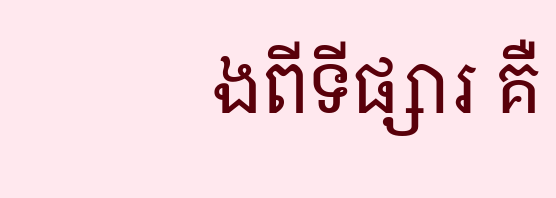ងពីទីផ្សារ គឺ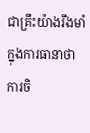ជាគ្រឹះយ៉ាងរឹងមាំក្នុងការធានាថា ការចិ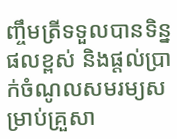ញ្ចឹមត្រីទទួលបានទិន្នផលខ្ពស់ និងផ្តល់ប្រាក់ចំណូលសមរម្យសម្រាប់គ្រួសា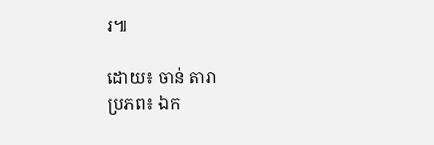រ៕

ដោយ៖ ចាន់ តារា
ប្រភព៖ ឯក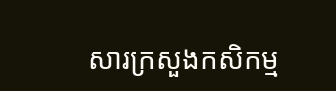សារក្រសួងកសិកម្ម